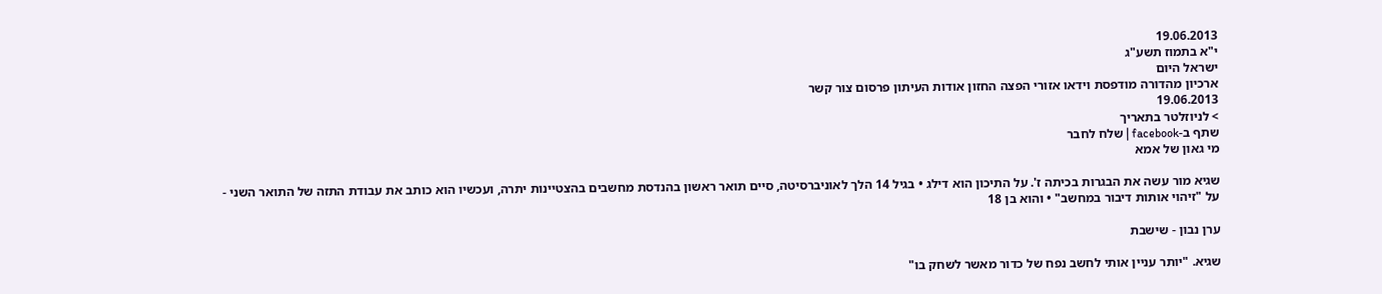19.06.2013
י"א בתמוז תשע"ג
ישראל היום
ארכיון מהדורה מודפסת וידאו אזורי הפצה החזון אודות העיתון פרסום צור קשר
19.06.2013
> לניוזלטר בתאריך
שתף ב-facebook | שלח לחבר
מי גאון של אמא

שגיא מור עשה את הבגרות בכיתה ז'. על התיכון הוא דילג • בגיל 14 הלך לאוניברסיטה, סיים תואר ראשון בהנדסת מחשבים בהצטיינות יתרה, ועכשיו הוא כותב את עבודת התזה של התואר השני -
על "זיהוי אותות דיבור במחשב" • והוא בן 18

ערן נבון - שישבת

שגיא. "יותר עניין אותי לחשב נפח של כדור מאשר לשחק בו"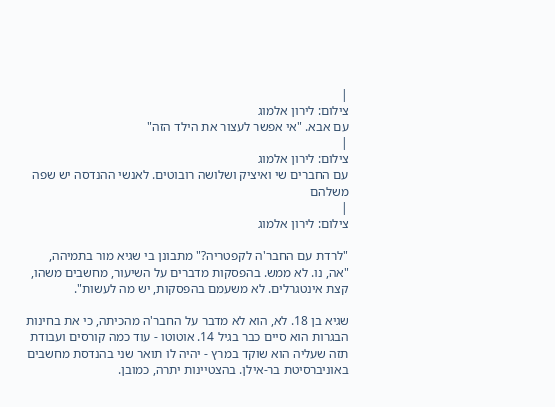|
צילום: לירון אלמוג
עם אבא. "אי אפשר לעצור את הילד הזה"
|
צילום: לירון אלמוג
עם החברים שי ואיציק ושלושה רובוטים. לאנשי ההנדסה יש שפה משלהם
|
צילום: לירון אלמוג

"לרדת עם החבר'ה לקפטריה?" מתבונן בי שגיא מור בתמיהה, "אה, נו. לא ממש. בהפסקות מדברים על השיעור, מחשבים משהו, קצת אינטגרלים. לא משעמם בהפסקות, יש מה לעשות".

שגיא בן 18. לא, הוא לא מדבר על החבר'ה מהכיתה, כי את בחינות הבגרות הוא סיים כבר בגיל 14. אוטוטו - עוד כמה קורסים ועבודת תזה שעליה הוא שוקד במרץ - יהיה לו תואר שני בהנדסת מחשבים באוניברסיטת בר-אילן. בהצטיינות יתרה, כמובן.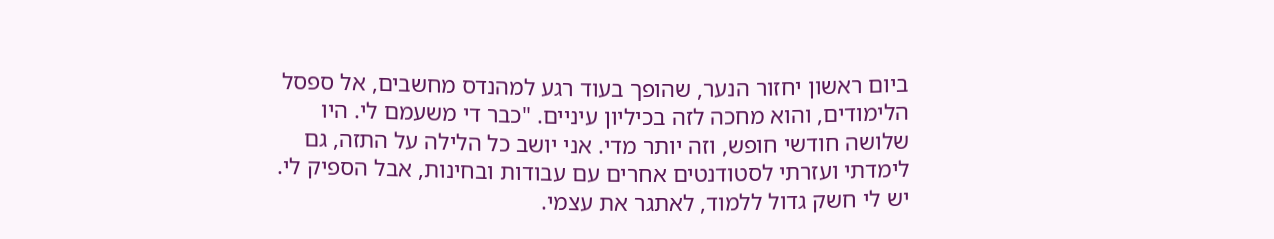ביום ראשון יחזור הנער, שהופך בעוד רגע למהנדס מחשבים, אל ספסל הלימודים, והוא מחכה לזה בכיליון עיניים. "כבר די משעמם לי. היו שלושה חודשי חופש, וזה יותר מדי. אני יושב כל הלילה על התזה, גם לימדתי ועזרתי לסטודנטים אחרים עם עבודות ובחינות, אבל הספיק לי. יש לי חשק גדול ללמוד, לאתגר את עצמי.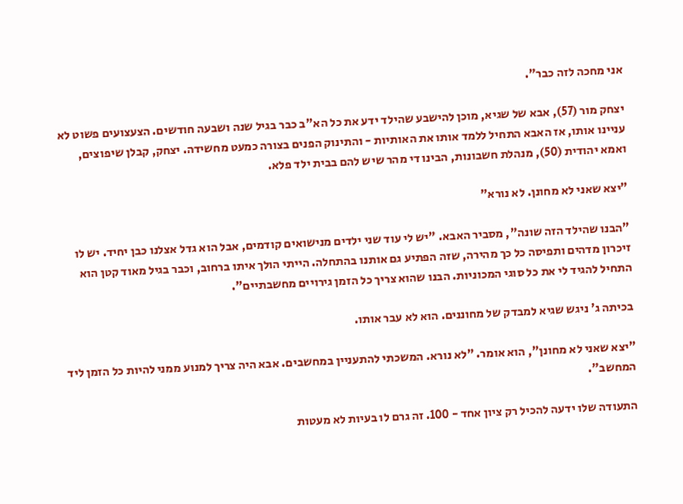אני מחכה לזה כבר".

יצחק מור (57), אבא של שגיא, מוכן להישבע שהילד ידע את כל הא"ב כבר בגיל שנה ושבעה חודשים. הצעצועים פשוט לא עניינו אותו, אז האבא התחיל ללמד אותו את האותיות - והתינוק הפנים בצורה כמעט מחשידה. יצחק, קבלן שיפוצים, ואמא יהודית (50), מנהלת חשבונות, הבינו די מהר שיש להם בבית ילד פלא.

"יצא שאני לא מחונן. לא נורא"

"הבנו שהילד הזה שונה", מסביר האבא. "יש לי עוד שני ילדים מנישואים קודמים, אבל הוא גדל אצלנו כבן יחיד. יש לו זיכרון מדהים ותפיסה כל כך מהירה, שזה הפתיע גם אותנו בהתחלה. הייתי הולך איתו ברחוב, וכבר בגיל מאוד קטן הוא התחיל להגיד לי את כל סוגי המכוניות. הבנו שהוא צריך כל הזמן גירויים מחשבתיים".

בכיתה ג' ניגש שגיא למבדק של מחוננים. הוא לא עבר אותו.

"יצא שאני לא מחונן", הוא אומר. "לא נורא. המשכתי להתעניין במחשבים. אבא היה צריך למנוע ממני להיות כל הזמן ליד המחשב".

התעודה שלו ידעה להכיל רק ציון אחד - 100. זה גרם לו בעיות לא מעטות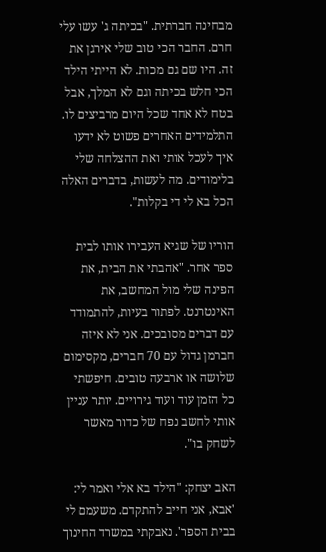מבחינה חברתית. "בכיתה ג' עשו עלי חרם. החבר הכי טוב שלי אירגן את זה. היו שם גם מכות. לא הייתי הילד הכי חלש בכיתה וגם לא המלך, אבל בטח לא אחד שכל היום מרביצים לו. התלמידים האחרים פשוט לא ידעו איך לעכל אותי ואת ההצלחה שלי בלימודים. מה לעשות, בדברים האלה הכל בא לי די בקלות".

הוריו של שגיא העבירו אותו לבית ספר אחר. "אהבתי את הבית, את הפינה שלי מול המחשב, את האינטרנט. לפתור בעיות, להתמודד עם דברים מסובכים. אני לא איזה חברמן גדול עם 70 חברים, מקסימום שלושה או ארבעה טובים. חיפשתי כל הזמן עוד ועוד גירויים. יותר עניין אותי לחשב נפח של כדור מאשר לשחק בו".

האב יצחק: "הילד בא אלי ואמר לי: 'אבא, אני חייב להתקדם. משעמם לי בבית הספר'. נאבקתי במשרד החינוך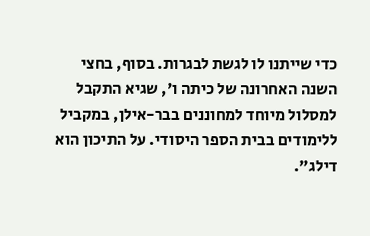כדי שייתנו לו לגשת לבגרות. בסוף, בחצי השנה האחרונה של כיתה ו', שגיא התקבל למסלול מיוחד למחוננים בבר-אילן, במקביל ללימודים בבית הספר היסודי. על התיכון הוא דילג".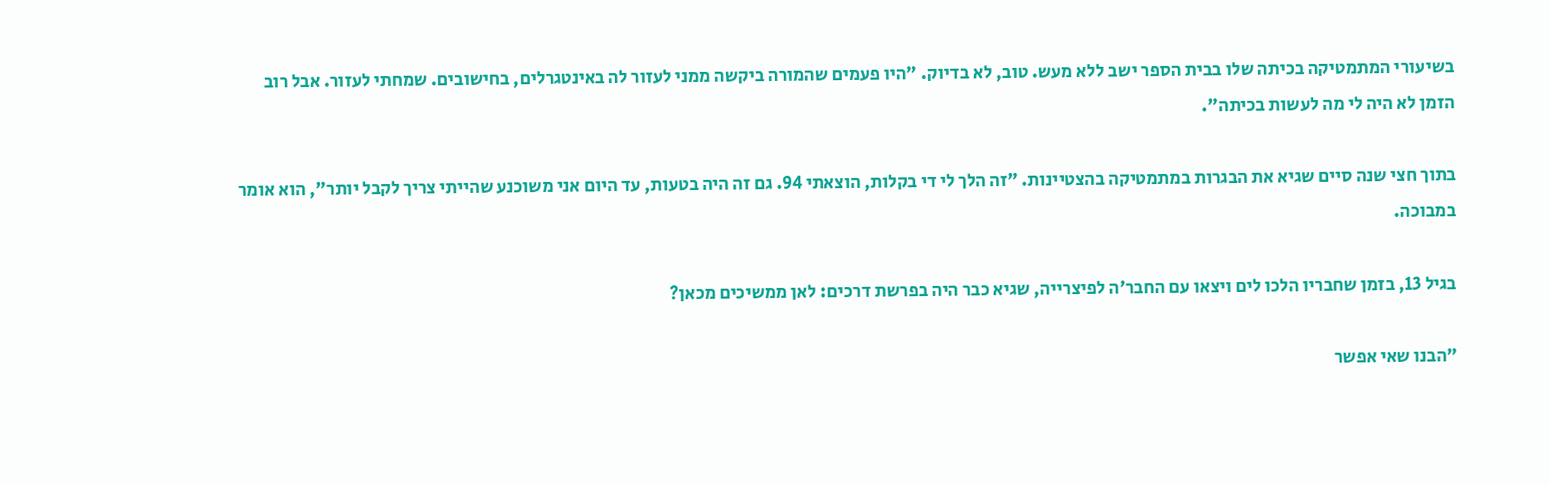בשיעורי המתמטיקה בכיתה שלו בבית הספר ישב ללא מעש. טוב, לא בדיוק. "היו פעמים שהמורה ביקשה ממני לעזור לה באינטגרלים, בחישובים. שמחתי לעזור. אבל רוב הזמן לא היה לי מה לעשות בכיתה".

בתוך חצי שנה סיים שגיא את הבגרות במתמטיקה בהצטיינות. "זה הלך לי די בקלות, הוצאתי 94. גם זה היה בטעות, עד היום אני משוכנע שהייתי צריך לקבל יותר", הוא אומר במבוכה.

בגיל 13, בזמן שחבריו הלכו לים ויצאו עם החבר'ה לפיצרייה, שגיא כבר היה בפרשת דרכים: לאן ממשיכים מכאן?

"הבנו שאי אפשר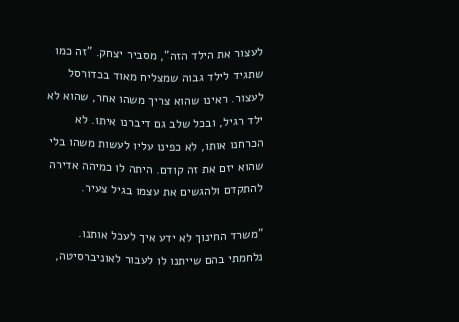לעצור את הילד הזה", מסביר יצחק. "זה כמו שתגיד לילד גבוה שמצליח מאוד בכדורסל לעצור. ראינו שהוא צריך משהו אחר, שהוא לא ילד רגיל, ובכל שלב גם דיברנו איתו. לא הכרחנו אותו, לא כפינו עליו לעשות משהו בלי שהוא יזם את זה קודם. היתה לו כמיהה אדירה להתקדם ולהגשים את עצמו בגיל צעיר.

"משרד החינוך לא ידע איך לעכל אותנו. נלחמתי בהם שייתנו לו לעבור לאוניברסיטה,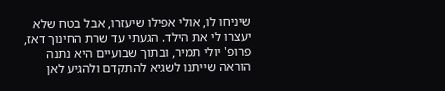שיניחו לו, אולי אפילו שיעזרו, אבל בטח שלא יעצרו לי את הילד. הגעתי עד שרת החינוך דאז, פרופ' יולי תמיר, ובתוך שבועיים היא נתנה הוראה שייתנו לשגיא להתקדם ולהגיע לאן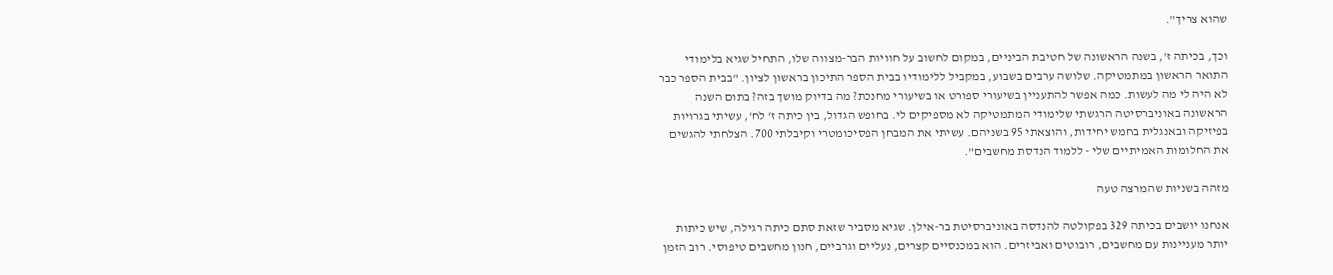שהוא צריך".

וכך, בכיתה ז', בשנה הראשונה של חטיבת הביניים, במקום לחשוב על חוויות הבר-מצווה שלו, התחיל שגיא בלימודי התואר הראשון במתמטיקה. שלושה ערבים בשבוע, במקביל ללימודיו בבית הספר התיכון בראשון לציון. "בבית הספר כבר לא היה לי מה לעשות. כמה אפשר להתעניין בשיעורי ספורט או בשיעורי מחנכת? מה בדיוק מושך בזה? בתום השנה הראשונה באוניברסיטה הרגשתי שלימודי המתמטיקה לא מספיקים לי. בחופש הגדול, בין כיתה ז' לח', עשיתי בגרויות בפיזיקה ובאנגלית בחמש יחידות, והוצאתי 95 בשניהם. עשיתי את המבחן הפסיכומטרי וקיבלתי 700. הצלחתי להגשים את החלומות האמיתיים שלי - ללמוד הנדסת מחשבים".

מזהה בשניות שהמרצה טעה

אנחנו יושבים בכיתה 329 בפקולטה להנדסה באוניברסיטת בר-אילן. שגיא מסביר שזאת סתם כיתה רגילה, שיש כיתות יותר מעניינות עם מחשבים, רובוטים ואביזרים. הוא במכנסיים קצרים, נעליים וגרביים, חנון מחשבים טיפוסי. רוב הזמן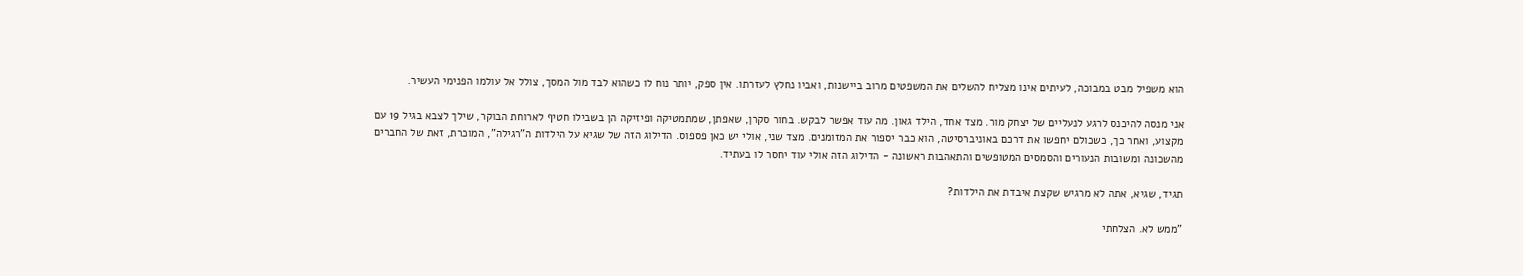הוא משפיל מבט במבוכה, לעיתים אינו מצליח להשלים את המשפטים מרוב ביישנות, ואביו נחלץ לעזרתו. אין ספק, יותר נוח לו כשהוא לבד מול המסך, צולל אל עולמו הפנימי העשיר.

אני מנסה להיכנס לרגע לנעליים של יצחק מור. מצד אחד, הילד גאון. מה עוד אפשר לבקש. בחור סקרן, שאפתן, שמתמטיקה ופיזיקה הן בשבילו חטיף לארוחת הבוקר, שילך לצבא בגיל 19 עם מקצוע, ואחר כך, כשכולם יחפשו את דרכם באוניברסיטה, הוא כבר יספור את המזומנים. מצד שני, אולי יש כאן פספוס. הדילוג הזה של שגיא על הילדות ה"רגילה", המוכרת, זאת של החברים מהשכונה ומשובות הנעורים והסמסים המטופשים והתאהבות ראשונה - הדילוג הזה אולי עוד יחסר לו בעתיד.

תגיד, שגיא, אתה לא מרגיש שקצת איבדת את הילדות?

"ממש לא. הצלחתי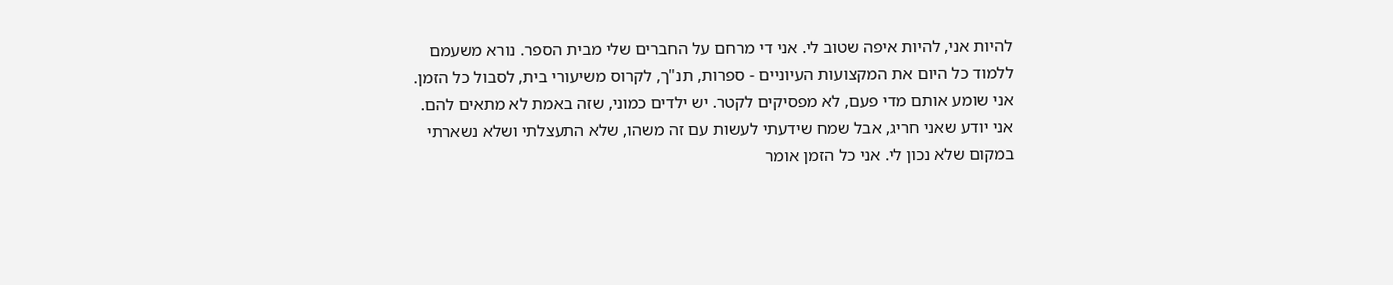להיות אני, להיות איפה שטוב לי. אני די מרחם על החברים שלי מבית הספר. נורא משעמם ללמוד כל היום את המקצועות העיוניים - ספרות, תנ"ך, לקרוס משיעורי בית, לסבול כל הזמן. אני שומע אותם מדי פעם, לא מפסיקים לקטר. יש ילדים כמוני, שזה באמת לא מתאים להם. אני יודע שאני חריג, אבל שמח שידעתי לעשות עם זה משהו, שלא התעצלתי ושלא נשארתי במקום שלא נכון לי. אני כל הזמן אומר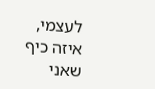לעצמי, איזה כיף שאני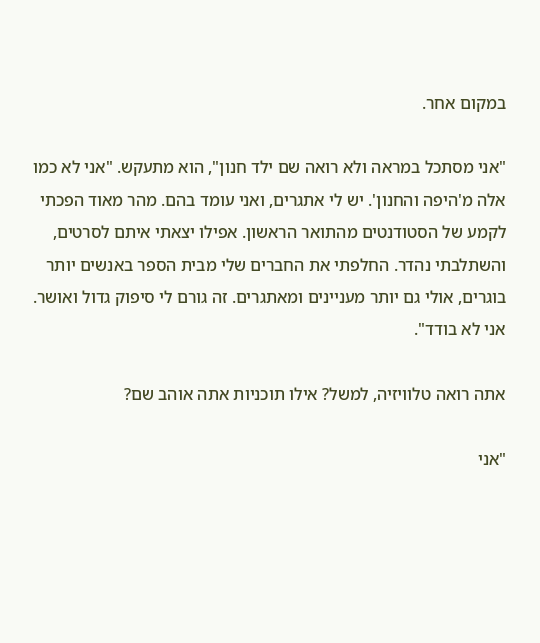במקום אחר.

"אני מסתכל במראה ולא רואה שם ילד חנון", הוא מתעקש. "אני לא כמו אלה מ'היפה והחנון'. יש לי אתגרים, ואני עומד בהם. מהר מאוד הפכתי לקמע של הסטודנטים מהתואר הראשון. אפילו יצאתי איתם לסרטים, והשתלבתי נהדר. החלפתי את החברים שלי מבית הספר באנשים יותר בוגרים, אולי גם יותר מעניינים ומאתגרים. זה גורם לי סיפוק גדול ואושר. אני לא בודד".

אתה רואה טלוויזיה, למשל? אילו תוכניות אתה אוהב שם?

"אני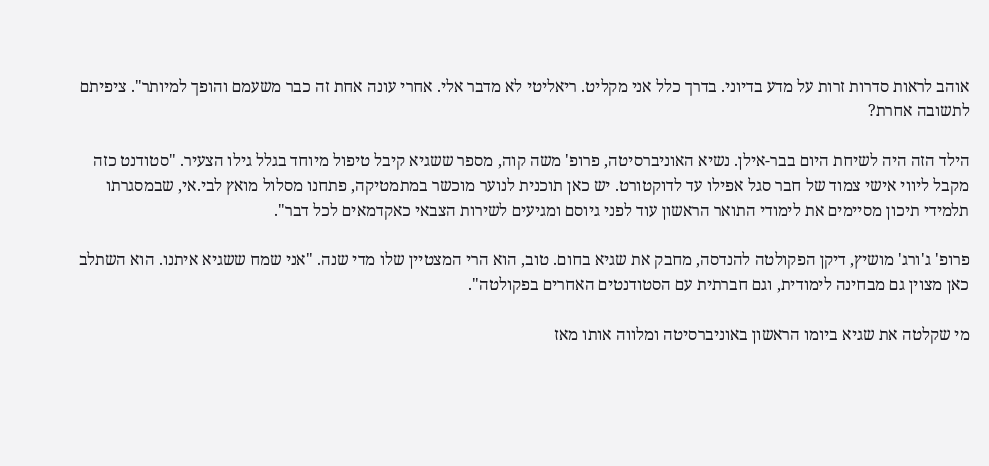אוהב לראות סדרות זרות על מדע בדיוני. בדרך כלל אני מקליט. ריאליטי לא מדבר אלי. אחרי עונה אחת זה כבר משעמם והופך למיותר". ציפיתם לתשובה אחרת?

הילד הזה היה לשיחת היום בבר-אילן. נשיא האוניברסיטה, פרופ' משה קוה, מספר ששגיא קיבל טיפול מיוחד בגלל גילו הצעיר. "סטודנט כזה מקבל ליווי אישי צמוד של חבר סגל אפילו עד לדוקטורט. יש כאן תוכנית לנוער מוכשר במתמטיקה, פתחנו מסלול מואץ לבי.אי, שבמסגרתו תלמידי תיכון מסיימים את לימודי התואר הראשון עוד לפני גיוסם ומגיעים לשירות הצבאי כאקדמאים לכל דבר".

פרופ' ג'ורג' מושיץ, דיקן הפקולטה להנדסה, מחבק את שגיא בחום. טוב, הוא הרי המצטיין שלו מדי שנה. "אני שמח ששגיא איתנו. הוא השתלב כאן מצוין גם מבחינה לימודית, וגם חברתית עם הסטודנטים האחרים בפקולטה".

מי שקלטה את שגיא ביומו הראשון באוניברסיטה ומלווה אותו מאז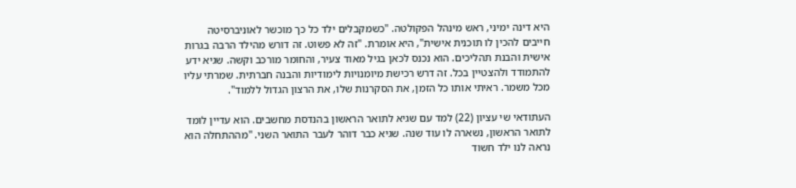היא דינה ימיני, ראש מינהל הפקולטה. "כשמקבלים ילד כל כך מוכשר לאוניברסיטה חייבים להכין לו תוכנית אישית", היא אומרת. "זה לא פשוט. זה דורש מהילד הרבה בגרות אישית והבנת תהליכים. הוא נכנס לכאן בגיל מאוד צעיר, והחומר מורכב וקשה. שגיא ידע להתמודד ולהצטיין בכל. זה דרש רכישת מיומנויות לימודיות והבנה חברתית. שמרתי עליו מכל משמר. ראיתי אותו כל הזמן, את הסקרנות שלו, את הרצון הגדול ללמוד".

העתודאי שי עציון (22) למד עם שגיא לתואר הראשון בהנדסת מחשבים. הוא עדיין לומד לתואר הראשון, נשארה לו עוד שנה. שגיא כבר דוהר לעבר התואר השני. "מההתחלה הוא נראה לנו ילד חשוד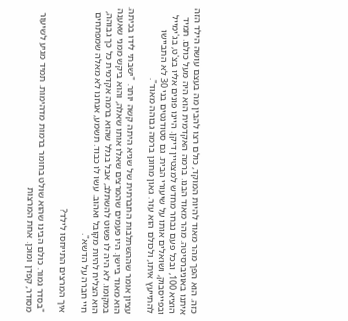כזה. הוא הפך מהר מאוד להיות המוקד, כולם רצו להבין מה בעצם עושה הילד הזה איתנו באוניברסיטה. מהר מאוד הבנו. ברמה האקדמית הוא היה מעל כולם. תמיד הוציא 100, ובכל פעם נבחר מחדש למצטיין דיקן. היינו פונים אליו בצ'ט, בג'ימייל ובפייסבוק, ושואלים אותו על שיעורי הבית. גם סטודנטים בני 30 לא התביישו להתייעץ איתו, ולכולם הוא עזר. גאון מחונן ברמה גבוהה מאוד".

עציון אומר שההשתלבות החברתית של שגיא היתה קשה יותר. "ישבתי לידו בכיתה. הוא מאוד ביישן. היו פעמים שהמרצים שאלו אותו שאלה, והוא ביקש ממני שאענה במקומו. לא היה לו פשוט להשתלב, אבל בגלל שהוא ברמה אקדמית כל כך גבוהה, הוא הצליח להיות מקובל ואהוב. עשו לו כבוד. תשמע, אנחנו לא מאלה שמפתחים חיי חברה על הדשא".

איך המרצים התייחסו לילד?

"בסדר גמור. כולם הבינו שהוא שולט בחומר ברמות מדהימות. תמיד מגיע לשיעור מסודר, קפדן ומוכן. אחת המרצות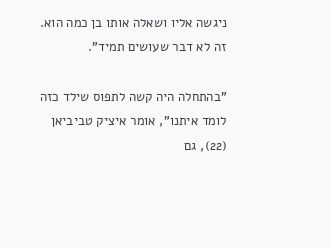ניגשה אליו ושאלה אותו בן כמה הוא. זה לא דבר שעושים תמיד".

"בהתחלה היה קשה לתפוס שילד כזה לומד איתנו", אומר איציק טביביאן (22), גם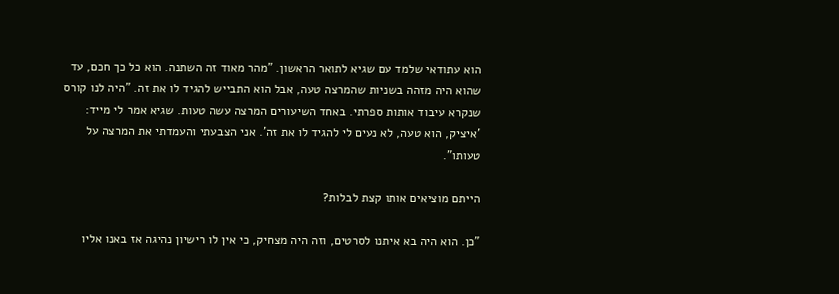הוא עתודאי שלמד עם שגיא לתואר הראשון. "מהר מאוד זה השתנה. הוא כל כך חכם, עד שהוא היה מזהה בשניות שהמרצה טעה, אבל הוא התבייש להגיד לו את זה. "היה לנו קורס שנקרא עיבוד אותות ספרתי. באחד השיעורים המרצה עשה טעות. שגיא אמר לי מייד: 'איציק, הוא טעה, לא נעים לי להגיד לו את זה'. אני הצבעתי והעמדתי את המרצה על טעותו".

הייתם מוציאים אותו קצת לבלות?

"כן. הוא היה בא איתנו לסרטים, וזה היה מצחיק, כי אין לו רישיון נהיגה אז באנו אליו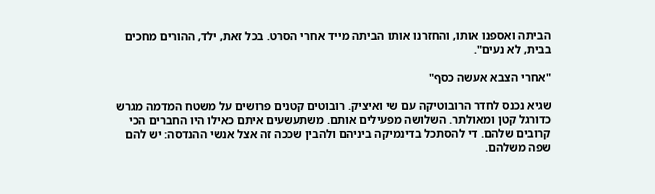הביתה ואספנו אותו, והחזרנו אותו הביתה מייד אחרי הסרט. בכל זאת, ילד, ההורים מחכים בבית, לא נעים".

"אחרי הצבא אעשה כסף"

שגיא נכנס לחדר הרובוטיקה עם שי ואיציק. רובוטים קטנים פרושים על משטח המדמה מגרש כדורגל קטן ומאולתר. השלושה מפעילים אותם. משתעשעים איתם כאילו היו החברים הכי קרובים שלהם. די להסתכל בדינמיקה ביניהם ולהבין שככה זה אצל אנשי ההנדסה: יש להם שפה משלהם.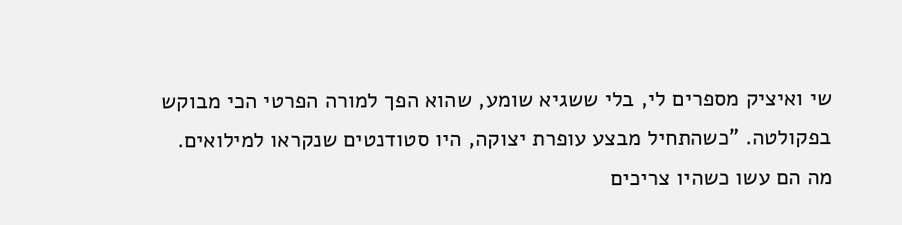שי ואיציק מספרים לי, בלי ששגיא שומע, שהוא הפך למורה הפרטי הכי מבוקש בפקולטה. "כשהתחיל מבצע עופרת יצוקה, היו סטודנטים שנקראו למילואים. מה הם עשו כשהיו צריכים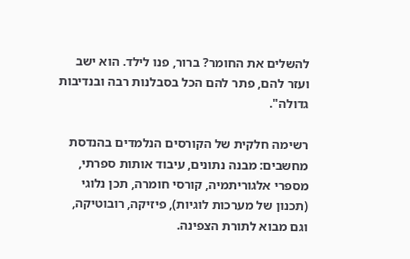להשלים את החומר? ברור, פנו לילד. הוא ישב ועזר להם, פתר להם הכל בסבלנות רבה ובנדיבות גדולה".

רשימה חלקית של הקורסים הנלמדים בהנדסת מחשבים: מבנה נתונים, עיבוד אותות ספרתי, מספרי אלגוריתמיה, קורסי חומרה, תכן נלוגי (תכנון של מערכות לוגיות), פיזיקה, רובוטיקה, וגם מבוא לתורת הצפינה.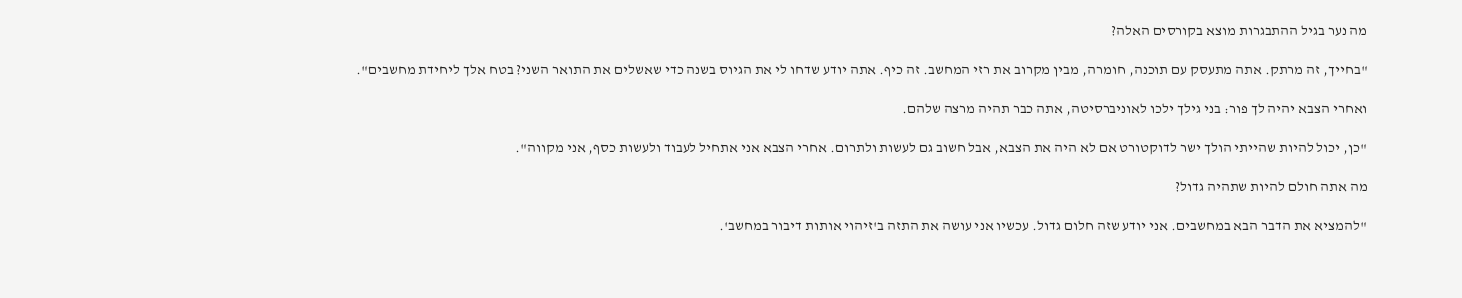מה נער בגיל ההתבגרות מוצא בקורסים האלה?

"בחייך, זה מרתק. אתה מתעסק עם תוכנה, חומרה, מבין מקרוב את רזי המחשב. זה כיף. אתה יודע שדחו לי את הגיוס בשנה כדי שאשלים את התואר השני? בטח אלך ליחידת מחשבים".

ואחרי הצבא יהיה לך פור: בני גילך ילכו לאוניברסיטה, אתה כבר תהיה מרצה שלהם.

"כן, יכול להיות שהייתי הולך ישר לדוקטורט אם לא היה את הצבא, אבל חשוב גם לעשות ולתרום. אחרי הצבא אני אתחיל לעבוד ולעשות כסף, אני מקווה".

מה אתה חולם להיות שתהיה גדול?

"להמציא את הדבר הבא במחשבים. אני יודע שזה חלום גדול. עכשיו אני עושה את התזה ב'זיהוי אותות דיבור במחשב'.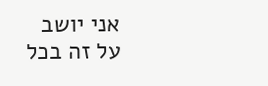אני יושב על זה בכל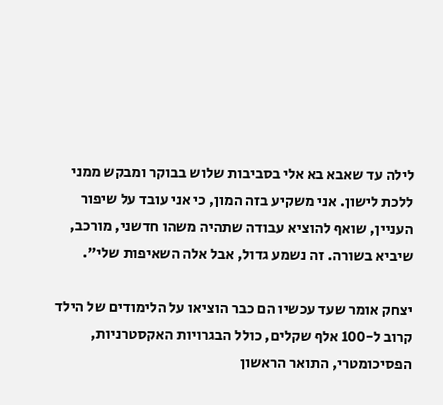לילה עד שאבא בא אלי בסביבות שלוש בבוקר ומבקש ממני ללכת לישון. אני משקיע בזה המון, כי אני עובד על שיפור העניין, שואף להוציא עבודה שתהיה משהו חדשני, מורכב, שיביא בשורה. זה נשמע גדול, אבל אלה השאיפות שלי".

יצחק אומר שעד עכשיו הם כבר הוציאו על הלימודים של הילד קרוב ל-100 אלף שקלים, כולל הבגרויות האקסטרניות, הפסיכומטרי, התואר הראשון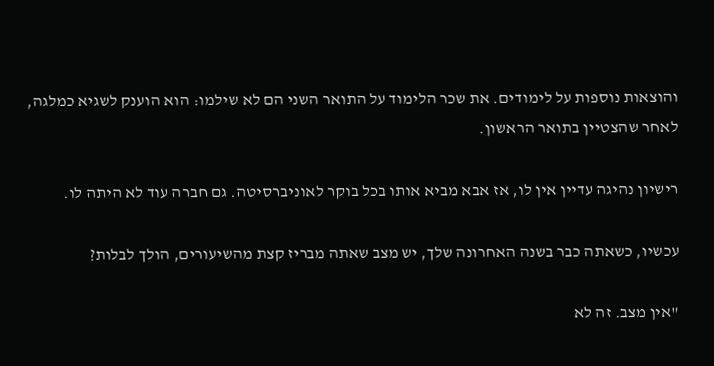והוצאות נוספות על לימודים. את שכר הלימוד על התואר השני הם לא שילמו: הוא הוענק לשגיא כמלגה, לאחר שהצטיין בתואר הראשון.

רישיון נהיגה עדיין אין לו, אז אבא מביא אותו בכל בוקר לאוניברסיטה. גם חברה עוד לא היתה לו.

עכשיו, כשאתה כבר בשנה האחרונה שלך, יש מצב שאתה מבריז קצת מהשיעורים, הולך לבלות?

"אין מצב. זה לא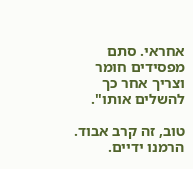אחראי. סתם מפסידים חומר וצריך אחר כך להשלים אותו".

טוב, זה קרב אבוד. הרמנו ידיים.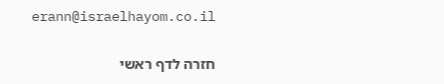erann@israelhayom.co.il

חזרה לדף ראשי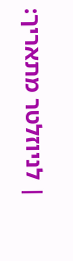| לניוזלטר מתאריך: